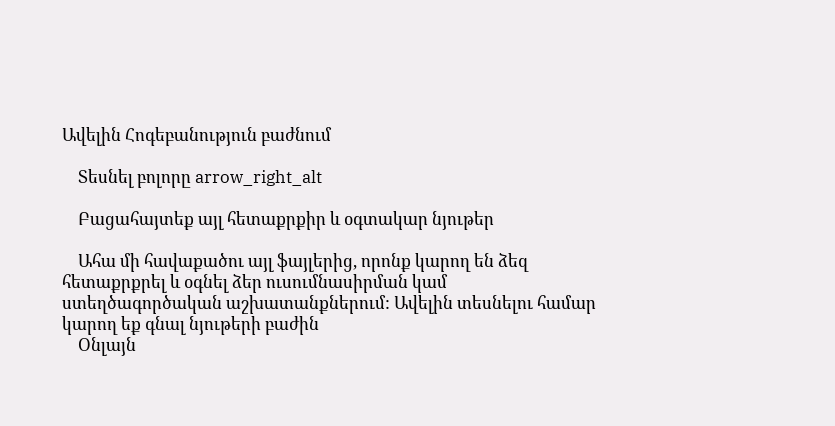Ավելին Հոգեբանություն բաժնում

    Տեսնել բոլորը arrow_right_alt

    Բացահայտեք այլ հետաքրքիր և օգտակար նյութեր

    Ահա մի հավաքածու այլ ֆայլերից, որոնք կարող են ձեզ հետաքրքրել և օգնել ձեր ուսումնասիրման կամ ստեղծագործական աշխատանքներում: Ավելին տեսնելու համար կարող եք գնալ նյութերի բաժին
    Օնլայն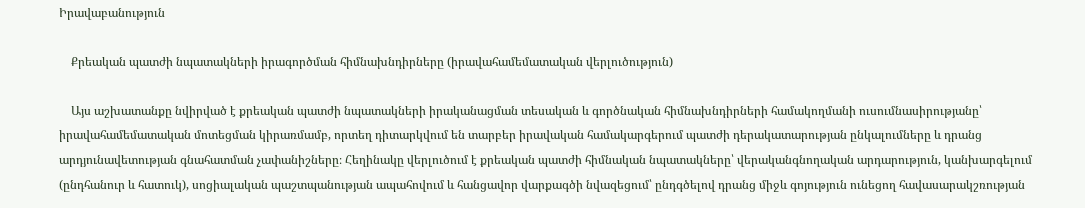Իրավաբանություն

    Քրեական պատժի նպատակների իրագործման հիմնախնդիրները (իրավահամեմատական վերլուծություն)

    Այս աշխատանքը նվիրված է քրեական պատժի նպատակների իրականացման տեսական և գործնական հիմնախնդիրների համակողմանի ուսումնասիրությանը՝ իրավահամեմատական մոտեցման կիրառմամբ, որտեղ դիտարկվում են տարբեր իրավական համակարգերում պատժի դերակատարության ընկալումները և դրանց արդյունավետության գնահատման չափանիշները։ Հեղինակը վերլուծում է քրեական պատժի հիմնական նպատակները՝ վերականգնողական արդարություն, կանխարգելում (ընդհանուր և հատուկ), սոցիալական պաշտպանության ապահովում և հանցավոր վարքագծի նվազեցում՝ ընդգծելով դրանց միջև գոյություն ունեցող հավասարակշռության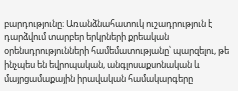բարդությունը։ Առանձնահատուկ ուշադրություն է դարձվում տարբեր երկրների քրեական օրենսդրությունների համեմատությանը՝ պարզելու, թե ինչպես են եվրոպական, անգլոսաքսոնական և մայրցամաքային իրավական համակարգերը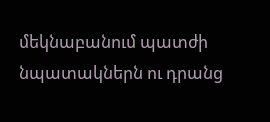մեկնաբանում պատժի նպատակներն ու դրանց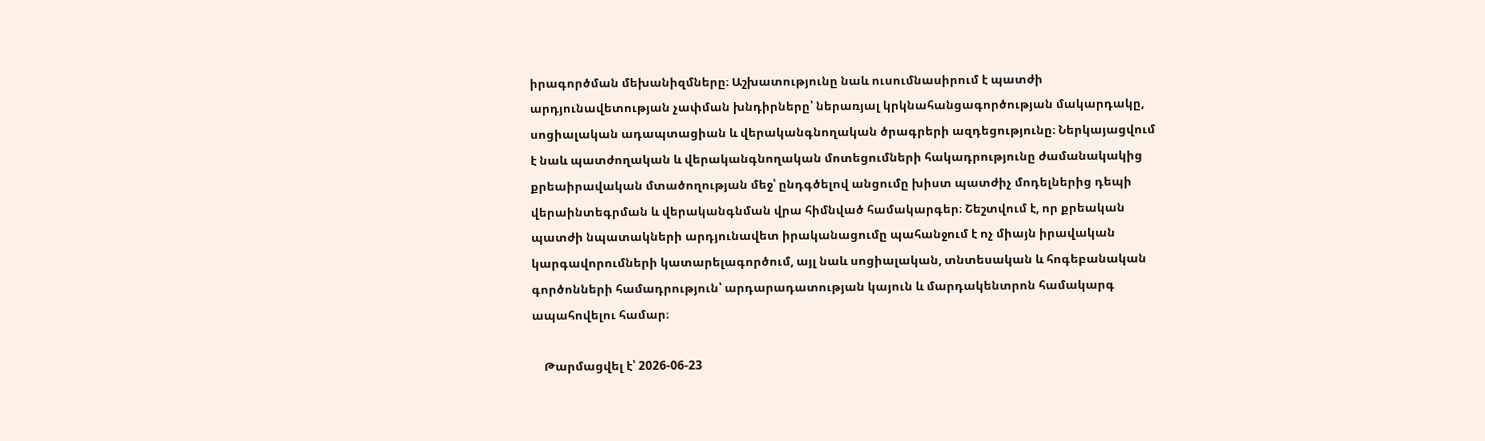իրագործման մեխանիզմները։ Աշխատությունը նաև ուսումնասիրում է պատժի արդյունավետության չափման խնդիրները՝ ներառյալ կրկնահանցագործության մակարդակը, սոցիալական ադապտացիան և վերականգնողական ծրագրերի ազդեցությունը։ Ներկայացվում է նաև պատժողական և վերականգնողական մոտեցումների հակադրությունը ժամանակակից քրեաիրավական մտածողության մեջ՝ ընդգծելով անցումը խիստ պատժիչ մոդելներից դեպի վերաինտեգրման և վերականգնման վրա հիմնված համակարգեր։ Շեշտվում է, որ քրեական պատժի նպատակների արդյունավետ իրականացումը պահանջում է ոչ միայն իրավական կարգավորումների կատարելագործում, այլ նաև սոցիալական, տնտեսական և հոգեբանական գործոնների համադրություն՝ արդարադատության կայուն և մարդակենտրոն համակարգ ապահովելու համար։

    Թարմացվել է՝ 2026-06-23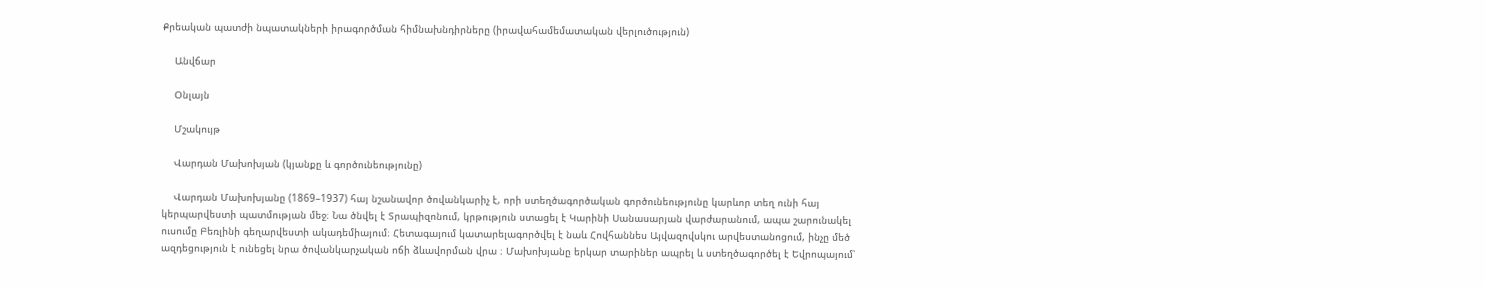Քրեական պատժի նպատակների իրագործման հիմնախնդիրները (իրավահամեմատական վերլուծություն)

    Անվճար

    Օնլայն

    Մշակույթ

    Վարդան Մախոխյան (կյանքը և գործունեությունը)

    Վարդան Մախոխյանը (1869–1937) հայ նշանավոր ծովանկարիչ է, որի ստեղծագործական գործունեությունը կարևոր տեղ ունի հայ կերպարվեստի պատմության մեջ։ Նա ծնվել է Տրապիզոնում, կրթություն ստացել է Կարինի Սանասարյան վարժարանում, ապա շարունակել ուսումը Բեռլինի գեղարվեստի ակադեմիայում։ Հետագայում կատարելագործվել է նաև Հովհաննես Այվազովսկու արվեստանոցում, ինչը մեծ ազդեցություն է ունեցել նրա ծովանկարչական ոճի ձևավորման վրա ։ Մախոխյանը երկար տարիներ ապրել և ստեղծագործել է Եվրոպայում՝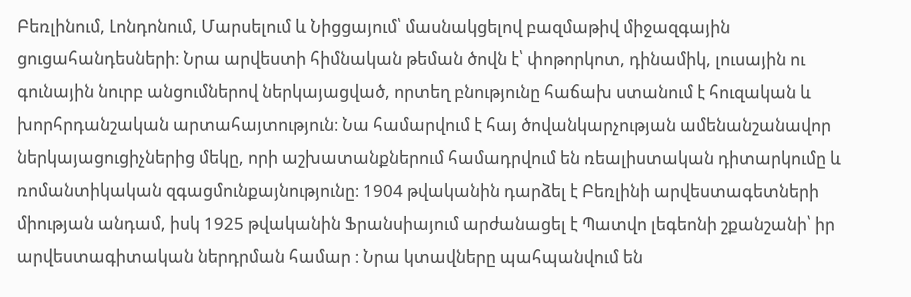Բեռլինում, Լոնդոնում, Մարսելում և Նիցցայում՝ մասնակցելով բազմաթիվ միջազգային ցուցահանդեսների։ Նրա արվեստի հիմնական թեման ծովն է՝ փոթորկոտ, դինամիկ, լուսային ու գունային նուրբ անցումներով ներկայացված, որտեղ բնությունը հաճախ ստանում է հուզական և խորհրդանշական արտահայտություն։ Նա համարվում է հայ ծովանկարչության ամենանշանավոր ներկայացուցիչներից մեկը, որի աշխատանքներում համադրվում են ռեալիստական դիտարկումը և ռոմանտիկական զգացմունքայնությունը։ 1904 թվականին դարձել է Բեռլինի արվեստագետների միության անդամ, իսկ 1925 թվականին Ֆրանսիայում արժանացել է Պատվո լեգեոնի շքանշանի՝ իր արվեստագիտական ներդրման համար ։ Նրա կտավները պահպանվում են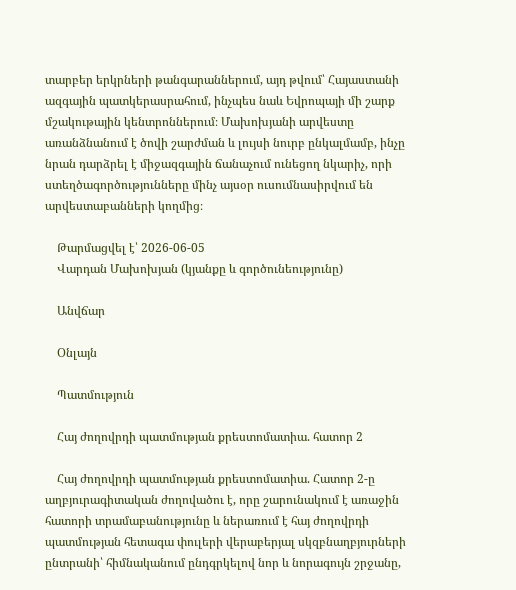տարբեր երկրների թանգարաններում, այդ թվում՝ Հայաստանի ազգային պատկերասրահում, ինչպես նաև Եվրոպայի մի շարք մշակութային կենտրոններում։ Մախոխյանի արվեստը առանձնանում է ծովի շարժման և լույսի նուրբ ընկալմամբ, ինչը նրան դարձրել է միջազգային ճանաչում ունեցող նկարիչ, որի ստեղծագործությունները մինչ այսօր ուսումնասիրվում են արվեստաբանների կողմից։

    Թարմացվել է՝ 2026-06-05
    Վարդան Մախոխյան (կյանքը և գործունեությունը)

    Անվճար

    Օնլայն

    Պատմություն

    Հայ ժողովրդի պատմության քրեստոմատիա. հատոր 2

    Հայ ժողովրդի պատմության քրեստոմատիա. Հատոր 2-ը աղբյուրագիտական ժողովածու է, որը շարունակում է առաջին հատորի տրամաբանությունը և ներառում է հայ ժողովրդի պատմության հետագա փուլերի վերաբերյալ սկզբնաղբյուրների ընտրանի՝ հիմնականում ընդգրկելով նոր և նորագույն շրջանը,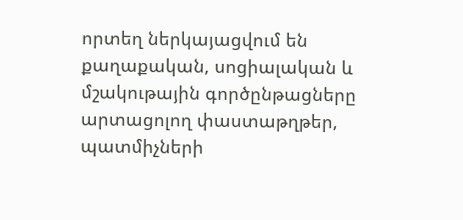որտեղ ներկայացվում են քաղաքական, սոցիալական և մշակութային գործընթացները արտացոլող փաստաթղթեր, պատմիչների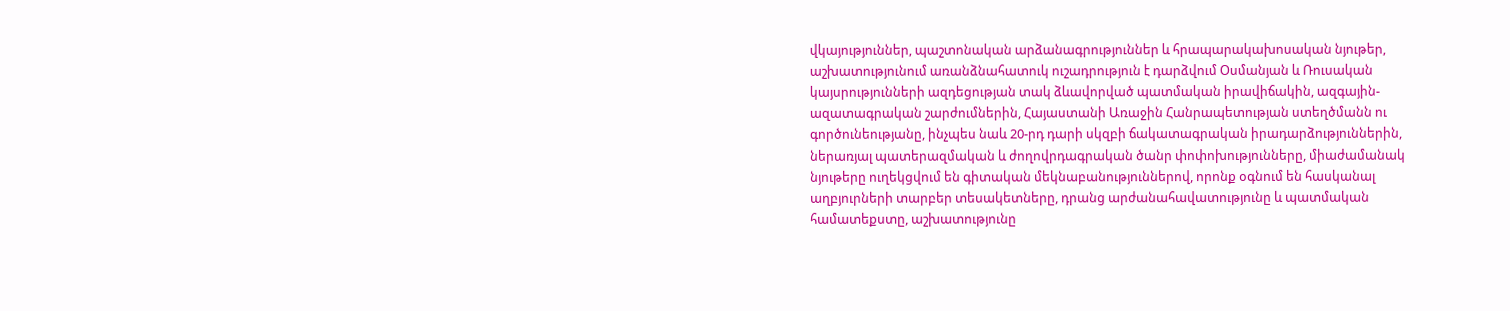վկայություններ, պաշտոնական արձանագրություններ և հրապարակախոսական նյութեր, աշխատությունում առանձնահատուկ ուշադրություն է դարձվում Օսմանյան և Ռուսական կայսրությունների ազդեցության տակ ձևավորված պատմական իրավիճակին, ազգային-ազատագրական շարժումներին, Հայաստանի Առաջին Հանրապետության ստեղծմանն ու գործունեությանը, ինչպես նաև 20-րդ դարի սկզբի ճակատագրական իրադարձություններին, ներառյալ պատերազմական և ժողովրդագրական ծանր փոփոխությունները, միաժամանակ նյութերը ուղեկցվում են գիտական մեկնաբանություններով, որոնք օգնում են հասկանալ աղբյուրների տարբեր տեսակետները, դրանց արժանահավատությունը և պատմական համատեքստը, աշխատությունը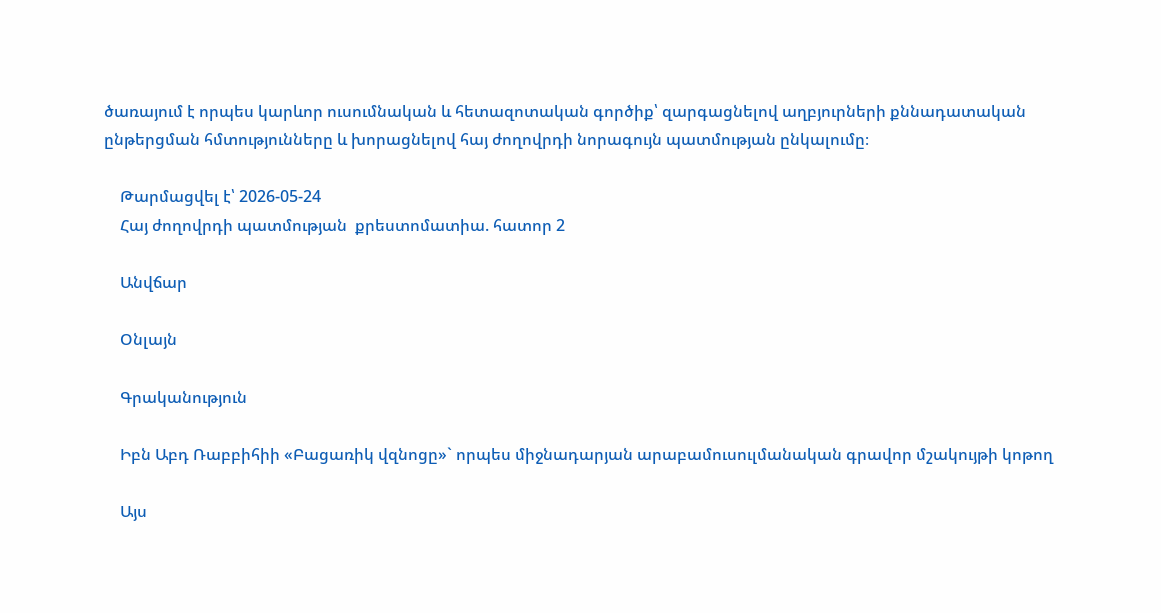ծառայում է որպես կարևոր ուսումնական և հետազոտական գործիք՝ զարգացնելով աղբյուրների քննադատական ընթերցման հմտությունները և խորացնելով հայ ժողովրդի նորագույն պատմության ընկալումը։

    Թարմացվել է՝ 2026-05-24
    Հայ ժողովրդի պատմության  քրեստոմատիա. հատոր 2

    Անվճար

    Օնլայն

    Գրականություն

    Իբն Աբդ Ռաբբիհիի «Բացառիկ վզնոցը»` որպես միջնադարյան արաբամուսուլմանական գրավոր մշակույթի կոթող

    Այս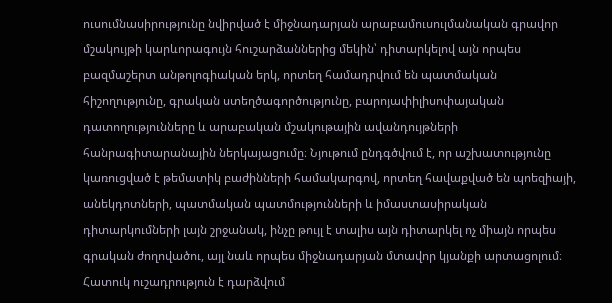ուսումնասիրությունը նվիրված է միջնադարյան արաբամուսուլմանական գրավոր մշակույթի կարևորագույն հուշարձաններից մեկին՝ դիտարկելով այն որպես բազմաշերտ անթոլոգիական երկ, որտեղ համադրվում են պատմական հիշողությունը, գրական ստեղծագործությունը, բարոյափիլիսոփայական դատողությունները և արաբական մշակութային ավանդույթների հանրագիտարանային ներկայացումը։ Նյութում ընդգծվում է, որ աշխատությունը կառուցված է թեմատիկ բաժինների համակարգով, որտեղ հավաքված են պոեզիայի, անեկդոտների, պատմական պատմությունների և իմաստասիրական դիտարկումների լայն շրջանակ, ինչը թույլ է տալիս այն դիտարկել ոչ միայն որպես գրական ժողովածու, այլ նաև որպես միջնադարյան մտավոր կյանքի արտացոլում։ Հատուկ ուշադրություն է դարձվում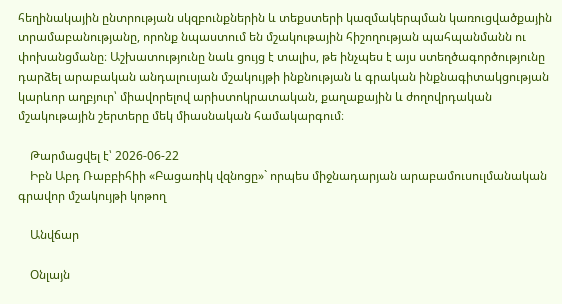հեղինակային ընտրության սկզբունքներին և տեքստերի կազմակերպման կառուցվածքային տրամաբանությանը, որոնք նպաստում են մշակութային հիշողության պահպանմանն ու փոխանցմանը։ Աշխատությունը նաև ցույց է տալիս, թե ինչպես է այս ստեղծագործությունը դարձել արաբական անդալուսյան մշակույթի ինքնության և գրական ինքնագիտակցության կարևոր աղբյուր՝ միավորելով արիստոկրատական, քաղաքային և ժողովրդական մշակութային շերտերը մեկ միասնական համակարգում։

    Թարմացվել է՝ 2026-06-22
    Իբն Աբդ Ռաբբիհիի «Բացառիկ վզնոցը»` որպես միջնադարյան արաբամուսուլմանական գրավոր մշակույթի կոթող

    Անվճար

    Օնլայն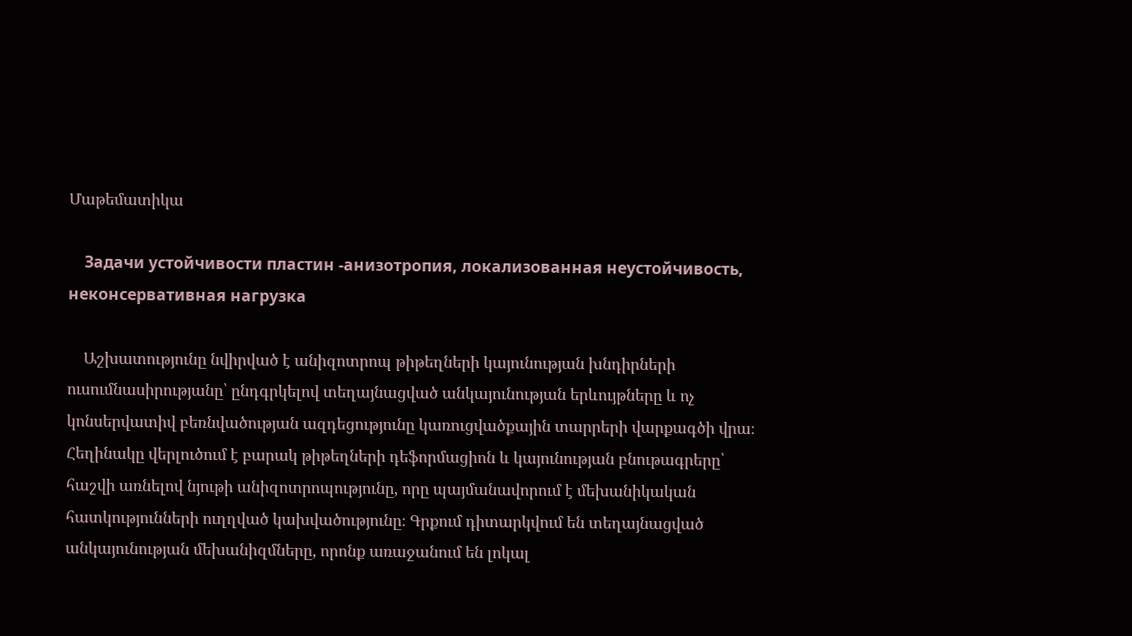Մաթեմատիկա

    Задачи устойчивости пластин -анизотропия, локализованная неустойчивость, неконсервативная нагрузка

    Աշխատությունը նվիրված է անիզոտրոպ թիթեղների կայունության խնդիրների ուսումնասիրությանը՝ ընդգրկելով տեղայնացված անկայունության երևույթները և ոչ կոնսերվատիվ բեռնվածության ազդեցությունը կառուցվածքային տարրերի վարքագծի վրա։ Հեղինակը վերլուծում է բարակ թիթեղների դեֆորմացիոն և կայունության բնութագրերը՝ հաշվի առնելով նյութի անիզոտրոպությունը, որը պայմանավորում է մեխանիկական հատկությունների ուղղված կախվածությունը։ Գրքում դիտարկվում են տեղայնացված անկայունության մեխանիզմները, որոնք առաջանում են լոկալ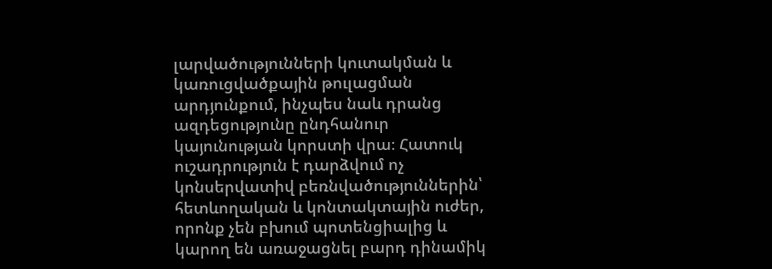լարվածությունների կուտակման և կառուցվածքային թուլացման արդյունքում, ինչպես նաև դրանց ազդեցությունը ընդհանուր կայունության կորստի վրա։ Հատուկ ուշադրություն է դարձվում ոչ կոնսերվատիվ բեռնվածություններին՝ հետևողական և կոնտակտային ուժեր, որոնք չեն բխում պոտենցիալից և կարող են առաջացնել բարդ դինամիկ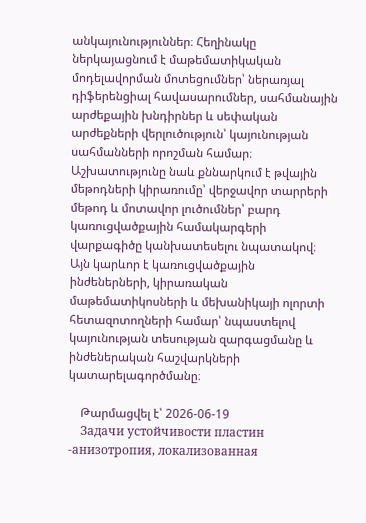անկայունություններ։ Հեղինակը ներկայացնում է մաթեմատիկական մոդելավորման մոտեցումներ՝ ներառյալ դիֆերենցիալ հավասարումներ, սահմանային արժեքային խնդիրներ և սեփական արժեքների վերլուծություն՝ կայունության սահմանների որոշման համար։ Աշխատությունը նաև քննարկում է թվային մեթոդների կիրառումը՝ վերջավոր տարրերի մեթոդ և մոտավոր լուծումներ՝ բարդ կառուցվածքային համակարգերի վարքագիծը կանխատեսելու նպատակով։ Այն կարևոր է կառուցվածքային ինժեներների, կիրառական մաթեմատիկոսների և մեխանիկայի ոլորտի հետազոտողների համար՝ նպաստելով կայունության տեսության զարգացմանը և ինժեներական հաշվարկների կատարելագործմանը։

    Թարմացվել է՝ 2026-06-19
    Задачи устойчивости пластин -анизотропия, локализованная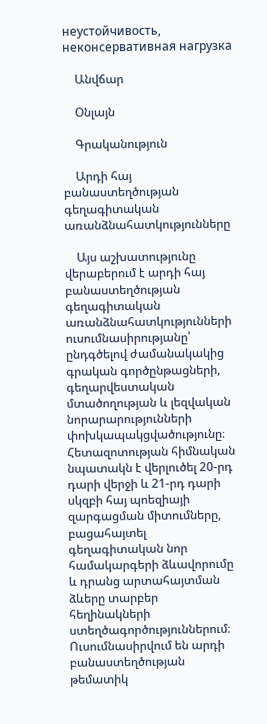неустойчивость, неконсервативная нагрузка

    Անվճար

    Օնլայն

    Գրականություն

    Արդի հայ բանաստեղծության գեղագիտական առանձնահատկությունները

    Այս աշխատությունը վերաբերում է արդի հայ բանաստեղծության գեղագիտական առանձնահատկությունների ուսումնասիրությանը՝ ընդգծելով ժամանակակից գրական գործընթացների, գեղարվեստական մտածողության և լեզվական նորարարությունների փոխկապակցվածությունը։ Հետազոտության հիմնական նպատակն է վերլուծել 20-րդ դարի վերջի և 21-րդ դարի սկզբի հայ պոեզիայի զարգացման միտումները, բացահայտել գեղագիտական նոր համակարգերի ձևավորումը և դրանց արտահայտման ձևերը տարբեր հեղինակների ստեղծագործություններում։ Ուսումնասիրվում են արդի բանաստեղծության թեմատիկ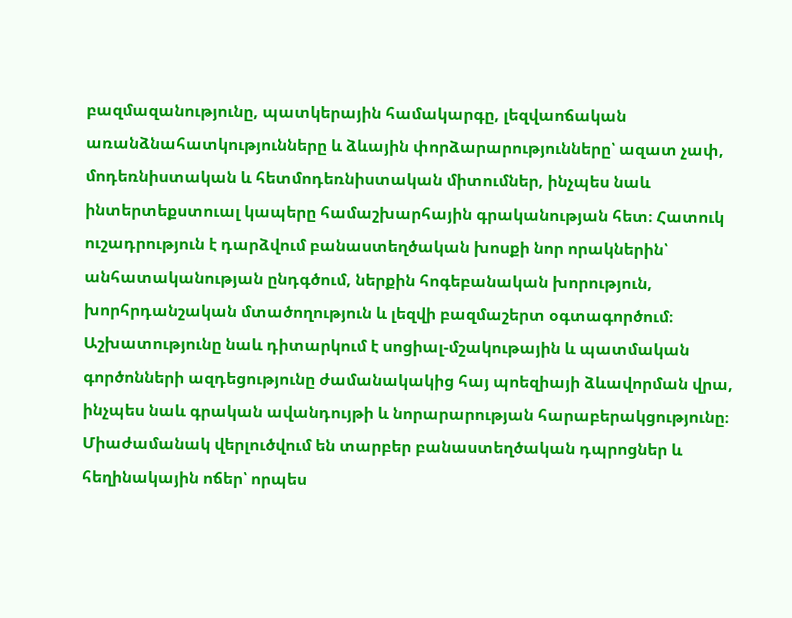բազմազանությունը, պատկերային համակարգը, լեզվաոճական առանձնահատկությունները և ձևային փորձարարությունները՝ ազատ չափ, մոդեռնիստական և հետմոդեռնիստական միտումներ, ինչպես նաև ինտերտեքստուալ կապերը համաշխարհային գրականության հետ։ Հատուկ ուշադրություն է դարձվում բանաստեղծական խոսքի նոր որակներին՝ անհատականության ընդգծում, ներքին հոգեբանական խորություն, խորհրդանշական մտածողություն և լեզվի բազմաշերտ օգտագործում։ Աշխատությունը նաև դիտարկում է սոցիալ-մշակութային և պատմական գործոնների ազդեցությունը ժամանակակից հայ պոեզիայի ձևավորման վրա, ինչպես նաև գրական ավանդույթի և նորարարության հարաբերակցությունը։ Միաժամանակ վերլուծվում են տարբեր բանաստեղծական դպրոցներ և հեղինակային ոճեր՝ որպես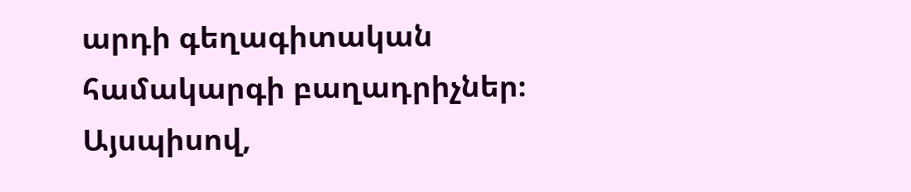արդի գեղագիտական համակարգի բաղադրիչներ։ Այսպիսով,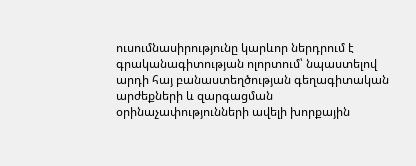ուսումնասիրությունը կարևոր ներդրում է գրականագիտության ոլորտում՝ նպաստելով արդի հայ բանաստեղծության գեղագիտական արժեքների և զարգացման օրինաչափությունների ավելի խորքային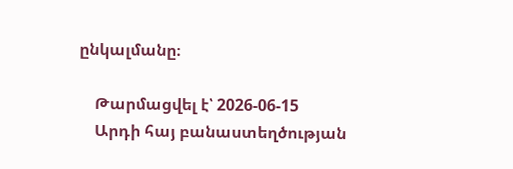ընկալմանը։

    Թարմացվել է՝ 2026-06-15
    Արդի հայ բանաստեղծության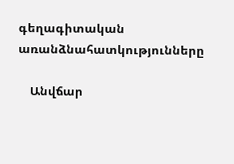գեղագիտական առանձնահատկությունները

    Անվճար